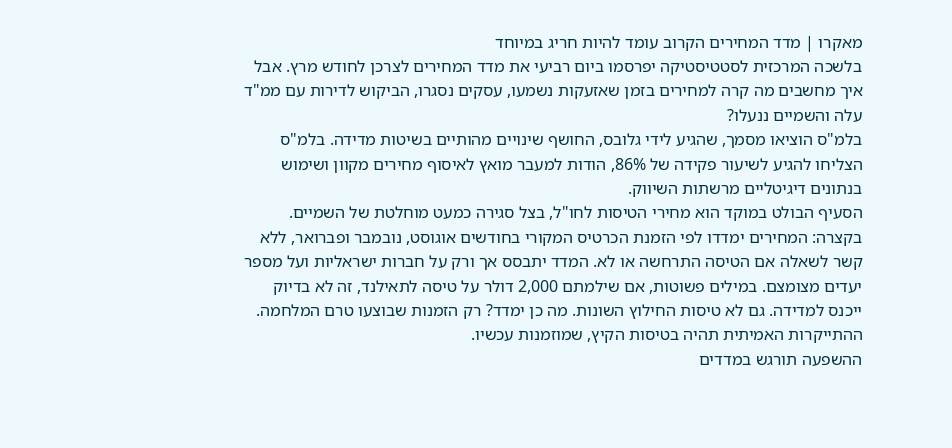מאקרו | מדד המחירים הקרוב עומד להיות חריג במיוחד
בלשכה המרכזית לסטטיסטיקה יפרסמו ביום רביעי את מדד המחירים לצרכן לחודש מרץ. אבל איך מחשבים מה קרה למחירים בזמן שאזעקות נשמעו, עסקים נסגרו, הביקוש לדירות עם ממ"ד עלה והשמיים ננעלו?
בלמ"ס הוציאו מסמך, שהגיע לידי גלובס, החושף שינויים מהותיים בשיטות מדידה. בלמ"ס הצליחו להגיע לשיעור פקידה של 86%, הודות למעבר מואץ לאיסוף מחירים מקוון ושימוש בנתונים דיגיטליים מרשתות השיווק.
הסעיף הבולט במוקד הוא מחירי הטיסות לחו"ל, בצל סגירה כמעט מוחלטת של השמיים. בקצרה: המחירים ימדדו לפי הזמנת הכרטיס המקורי בחודשים אוגוסט, נובמבר ופברואר, ללא קשר לשאלה אם הטיסה התרחשה או לא. המדד יתבסס אך ורק על חברות ישראליות ועל מספר יעדים מצומצם. במילים פשוטות, אם שילמתם 2,000 דולר על טיסה לתאילנד, זה לא בדיוק ייכנס למדידה. גם לא טיסות החילוץ השונות. מה כן ימדד? רק הזמנות שבוצעו טרם המלחמה. ההתייקרות האמיתית תהיה בטיסות הקיץ, שמוזמנות עכשיו.
ההשפעה תורגש במדדים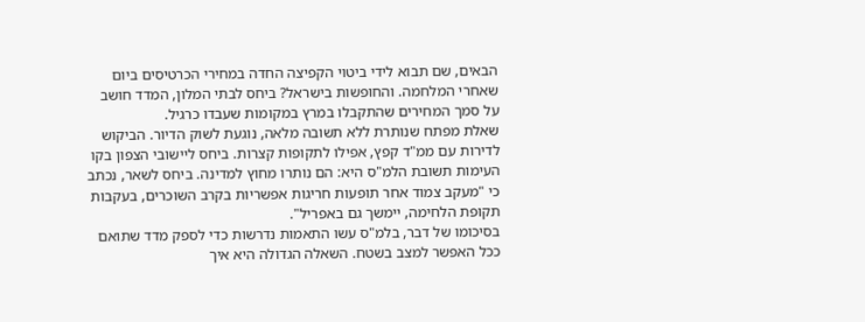הבאים, שם תבוא לידי ביטוי הקפיצה החדה במחירי הכרטיסים ביום שאחרי המלחמה. והחופשות בישראל? ביחס לבתי המלון, המדד חושב על סמך המחירים שהתקבלו במרץ במקומות שעבדו כרגיל.
שאלת מפתח שנותרת ללא תשובה מלאה, נוגעת לשוק הדיור. הביקוש לדירות עם ממ"ד קפץ, אפילו לתקופות קצרות. ביחס ליישובי הצפון בקו העימות תשובת הלמ"ס היא: הם נותרו מחוץ למדינה. ביחס לשאר, נכתב כי "מעקב צמוד אחר תופעות חריגות אפשריות בקרב השוכרים, בעקבות תקופת הלחימה, יימשך גם באפריל".
בסיכומו של דבר, בלמ"ס עשו התאמות נדרשות כדי לספק מדד שתואם ככל האפשר למצב בשטח. השאלה הגדולה היא איך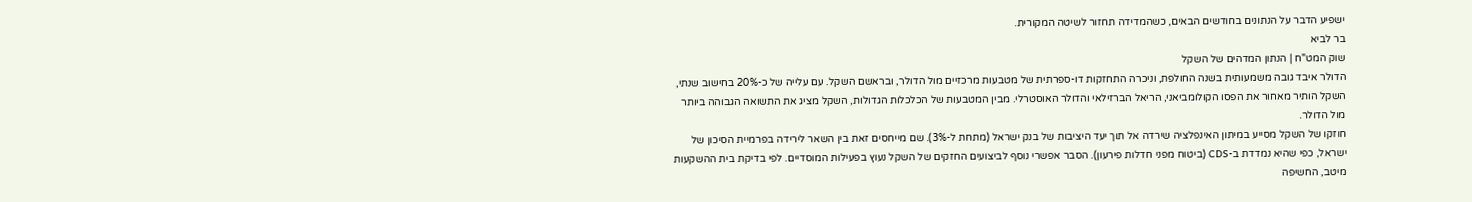ישפיע הדבר על הנתונים בחודשים הבאים, כשהמדידה תחזור לשיטה המקורית.
בר לביא
שוק המט"ח | הנתון המדהים של השקל
הדולר איבד גובה משמעותית בשנה החולפת, וניכרה התחזקות דו-ספרתית של מטבעות מרכזיים מול הדולר, ובראשם השקל. עם עלייה של כ-20% בחישוב שנתי, השקל הותיר מאחור את הפסו הקולומביאני, הריאל הברזילאי והדולר האוסטרלי. מבין המטבעות של הכלכלות הגדולות, השקל מציג את התשואה הגבוהה ביותר מול הדולר.
חוזקו של השקל מסייע במיתון האינפלציה שירדה אל תוך יעד היציבות של בנק ישראל (מתחת ל-3%). שם מייחסים זאת בין השאר לירידה בפרמיית הסיכון של ישראל, כפי שהיא נמדדת ב-CDS (ביטוח מפני חדלות פירעון). הסבר אפשרי נוסף לביצועים החזקים של השקל נעוץ בפעילות המוסדיים. לפי בדיקת בית ההשקעות מיטב, החשיפה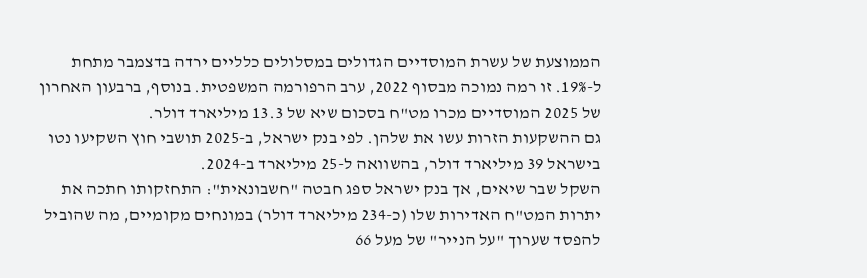הממוצעת של עשרת המוסדיים הגדולים במסלולים כלליים ירדה בדצמבר מתחת ל-19%. זו רמה נמוכה מבסוף 2022, ערב הרפורמה המשפטית. בנוסף, ברבעון האחרון של 2025 המוסדיים מכרו מט"ח בסכום שיא של 13.3 מיליארד דולר.
גם ההשקעות הזרות עשו את שלהן. לפי בנק ישראל, ב-2025 תושבי חוץ השקיעו נטו בישראל 39 מיליארד דולר, בהשוואה ל-25 מיליארד ב-2024.
השקל שבר שיאים, אך בנק ישראל ספג חבטה "חשבונאית": התחזקותו חתכה את יתרות המט"ח האדירות שלו (כ-234 מיליארד דולר) במונחים מקומיים, מה שהוביל להפסד שערוך "על הנייר" של מעל 66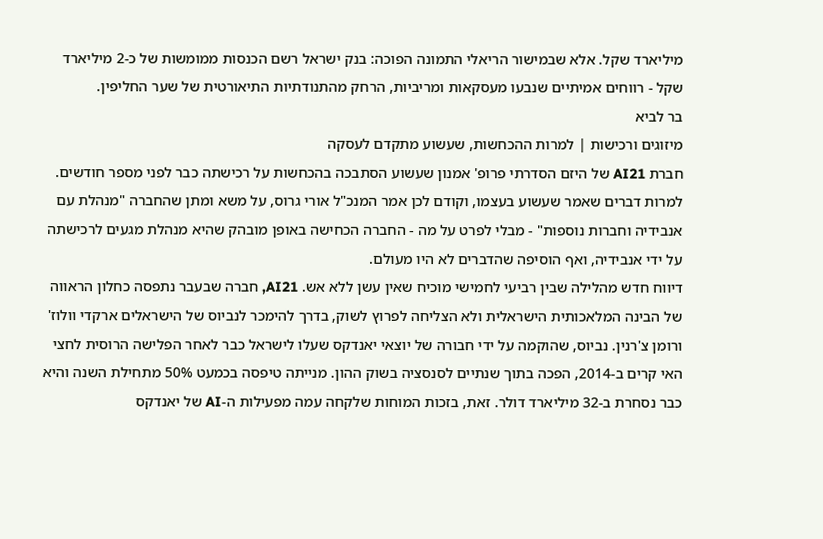מיליארד שקל. אלא שבמישור הריאלי התמונה הפוכה: בנק ישראל רשם הכנסות ממומשות של כ-2 מיליארד שקל - רווחים אמיתיים שנבעו מעסקאות ומריביות, הרחק מהתנודתיות התיאורטית של שער החליפין.
בר לביא
מיזוגים ורכישות | למרות ההכחשות, שעשוע מתקדם לעסקה
חברת AI21 של היזם הסדרתי פרופ' אמנון שעשוע הסתבכה בהכחשות על רכישתה כבר לפני מספר חודשים. למרות דברים שאמר שעשוע בעצמו, וקודם לכן אמר המנכ"ל אורי גרוס, על משא ומתן שהחברה "מנהלת עם אנבידיה וחברות נוספות" - מבלי לפרט על מה - החברה הכחישה באופן מובהק שהיא מנהלת מגעים לרכישתה על ידי אנבידיה, ואף הוסיפה שהדברים לא היו מעולם.
דיווח חדש מהלילה שבין רביעי לחמישי מוכיח שאין עשן ללא אש. AI21, חברה שבעבר נתפסה כחלון הראווה של הבינה המלאכותית הישראלית ולא הצליחה לפרוץ לשוק, בדרך להימכר לנביוס של הישראלים ארקדי וולוז' ורומן צ'רנין. נביוס, שהוקמה על ידי חבורה של יוצאי יאנדקס שעלו לישראל כבר לאחר הפלישה הרוסית לחצי האי קרים ב-2014, הפכה בתוך שנתיים לסנסציה בשוק ההון. מנייתה טיפסה בכמעט 50% מתחילת השנה והיא כבר נסחרת ב-32 מיליארד דולר. זאת, בזכות המוחות שלקחה עמה מפעילות ה-AI של יאנדקס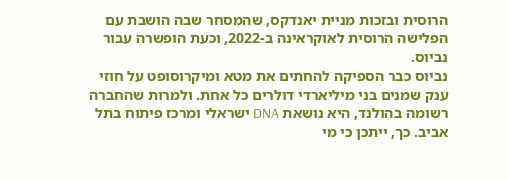הרוסית ובזכות מניית יאנדקס, שהמסחר שבה הושבת עם הפלישה הרוסית לאוקראינה ב-2022, וכעת הופשרה עבור נביוס.
נביוס כבר הספיקה להחתים את מטא ומיקרוסופט על חוזי ענק שמנים בני מיליארדי דולרים כל אחת. ולמרות שהחברה רשומה בהולנד, היא נושאת DNA ישראלי ומרכז פיתוח בתל אביב. כך, ייתכן כי מי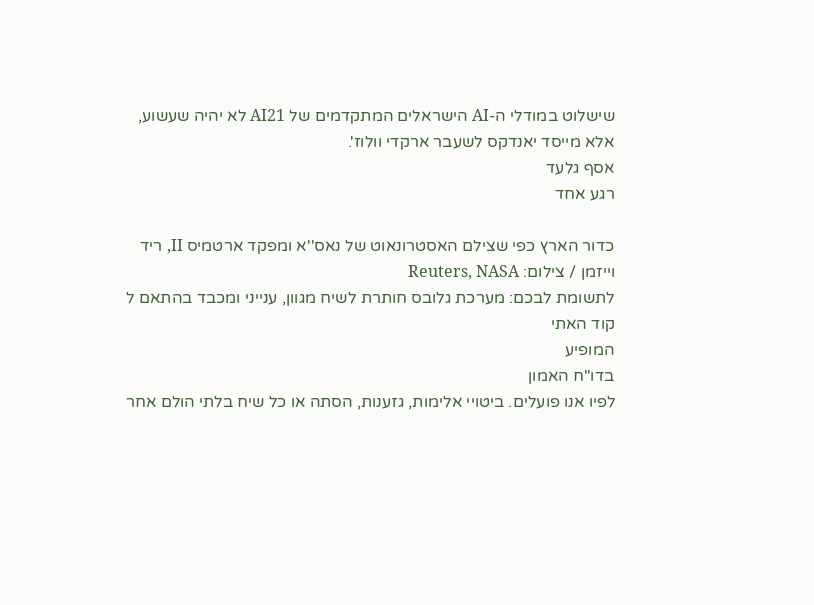שישלוט במודלי ה-AI הישראלים המתקדמים של AI21 לא יהיה שעשוע, אלא מייסד יאנדקס לשעבר ארקדי וולוז'.
אסף גלעד
רגע אחד

כדור הארץ כפי שצילם האסטרונאוט של נאס''א ומפקד ארטמיס II, ריד וייזמן / צילום: Reuters, NASA
לתשומת לבכם: מערכת גלובס חותרת לשיח מגוון, ענייני ומכבד בהתאם ל
קוד האתי
המופיע
בדו"ח האמון
לפיו אנו פועלים. ביטויי אלימות, גזענות, הסתה או כל שיח בלתי הולם אחר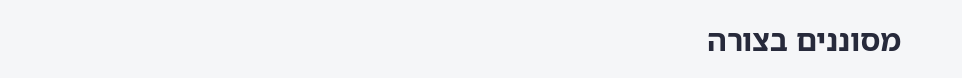מסוננים בצורה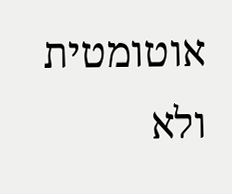אוטומטית ולא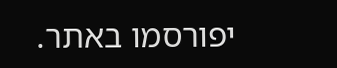יפורסמו באתר.